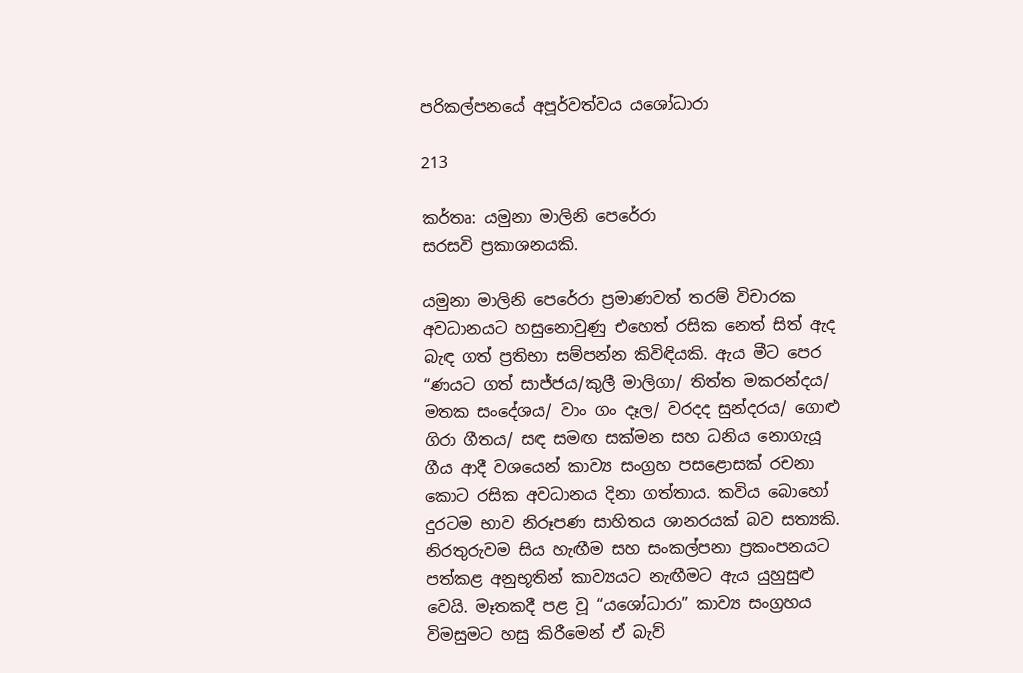පරිකල්පනයේ අපූර්වත්වය යශෝධාරා

213

කර්තෘ: යමුනා මාලිනි පෙරේරා
සරසවි ප්‍රකාශනයකි.

යමුනා මාලිනි පෙරේරා ප්‍රමාණවත් තරම් විචාරක අවධානයට හසුනොවුණු එහෙත් රසික නෙත් සිත් ඇද බැඳ ගත් ප්‍රතිභා සම්පන්න කිවිඳියකි. ඇය මීට පෙර “ණයට ගත් සාජ්ජය/කුලී මාලිගා/ තිත්ත මකරන්දය/ මතක සංදේශය/ වාං ගං දෑල/ වරදද සුන්දරය/ ගොළු ගිරා ගීතය/ සඳ සමඟ සක්මන සහ ධනිය නොගැයූ ගීය ආදී වශයෙන් කාව්‍ය සංග්‍රහ පසළොසක් රචනා කොට රසික අවධානය දිනා ගත්තාය. කවිය බොහෝ දුරටම භාව නිරූපණ සාහිතය ශානරයක් බව සත්‍යකි. නිරතුරුවම සිය හැඟීම සහ සංකල්පනා ප්‍රකංපනයට පත්කළ අනුභූතින් කාව්‍යයට නැඟීමට ඇය යුහුසුළු වෙයි. මෑතකදී පළ වූ “යශෝධාරා” කාව්‍ය සංග්‍රහය විමසුමට හසු කිරීමෙන් ඒ බැව්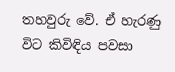තහවුරු වේ. ඒ හැරණු විට කිවිඳිය පවසා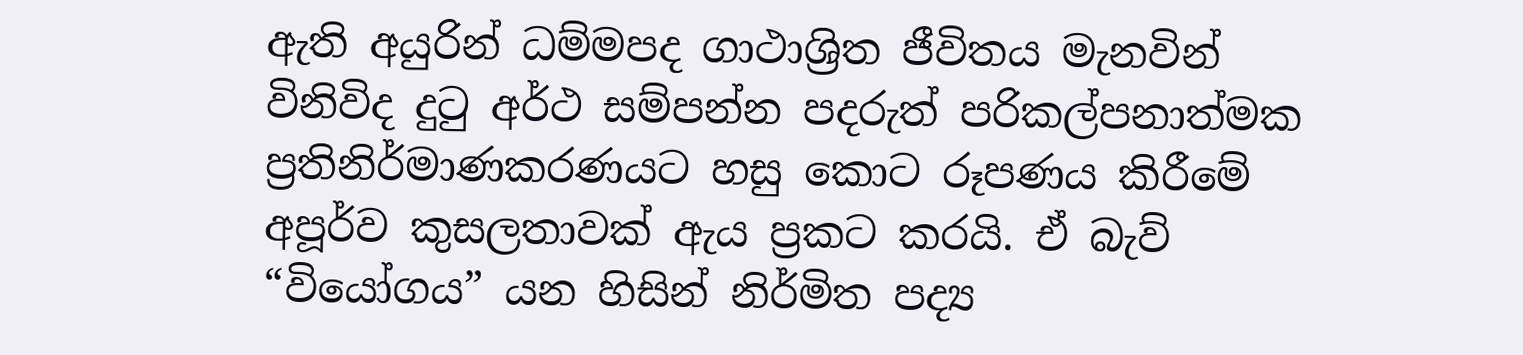ඇති අයුරින් ධම්මපද ගාථාශ්‍රිත ජීවිතය මැනවින් විනිවිද දුටු අර්ථ සම්පන්න පදරුත් පරිකල්පනාත්මක ප්‍රතිනිර්මාණකරණයට හසු කොට රූපණය කිරීමේ අපූර්ව කුසලතාවක් ඇය ප්‍රකට කරයි. ඒ බැව් “වියෝගය” යන හිසින් නිර්මිත පද්‍ය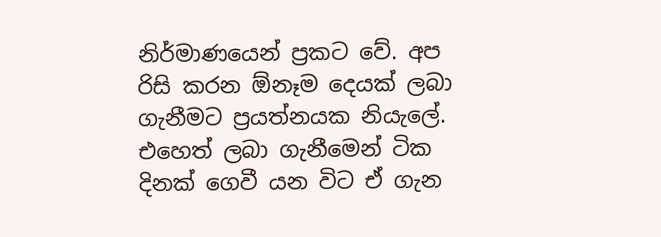නිර්මාණයෙන් ප්‍රකට වේ. අප රිසි කරන ඕනෑම දෙයක් ලබා ගැනීමට ප්‍රයත්නයක නියැලේ. එහෙත් ලබා ගැනීමෙන් ටික දිනක් ගෙවී යන විට ඒ ගැන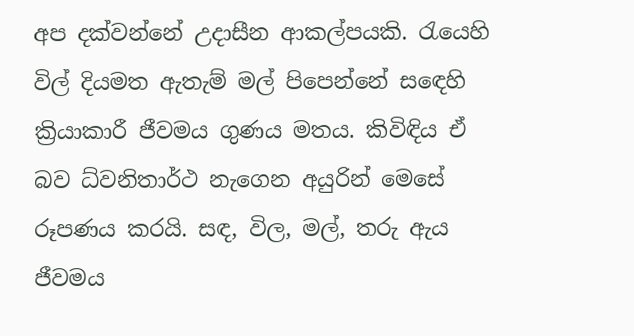අප දක්වන්නේ උදාසීන ආකල්පයකි. රැයෙහි විල් දියමත ඇතැම් මල් පිපෙන්නේ සඳෙහි ක්‍රියාකාරී ජීවමය ගුණය මතය. කිවිඳිය ඒ බව ධ්වනිතාර්ථ නැගෙන අයුරින් මෙසේ රූපණය කරයි. සඳ, විල, මල්, තරු ඇය ජීවමය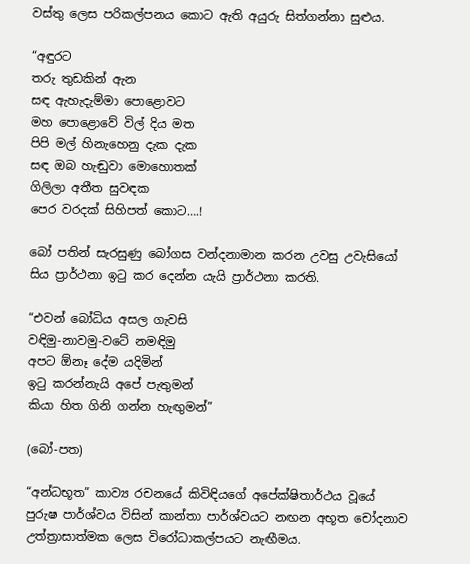වස්තු ලෙස පරිකල්පනය කොට ඇති අයුරු සිත්ගන්නා සුළුය.

“අඳුරට
තරු තුඩකින් ඇන
සඳ ඇහැදැම්මා පොළොවට
මහ පොළොවේ විල් දිය මත
පිපි මල් හිනැහෙනු දැක දැක
සඳ ඔබ හැඬුවා මොහොතක්
ගිලිලා අතීත සුවඳක
පෙර වරදක් සිහිපත් කොට….!

බෝ පතින් සැරසුණු බෝගස වන්දනාමාන කරන උවසු උවැසියෝ සිය ප්‍රාර්ථනා ඉටු කර දෙන්න යැයි ප්‍රාර්ථනා කරති.

“එවන් බෝධිය අසල ගැවසි
වඳිමු-නාවමු-වටේ නමඳිමු
අපට ඕනෑ දේම යදිමින්
ඉටු කරන්නැයි අපේ පැතුමන්
කියා හිත ගිනි ගන්න හැඟුමන්”

(බෝ-පත)

“අන්ධභූත” කාව්‍ය රචනයේ කිවිඳියගේ අපේක්ෂිතාර්ථය වූයේ පුරුෂ පාර්ශ්වය විසින් කාන්තා පාර්ශ්වයට නඟන අභූත චෝදනාව උත්ත්‍රාසාත්මක ලෙස විරෝධාකල්පයට නැඟීමය.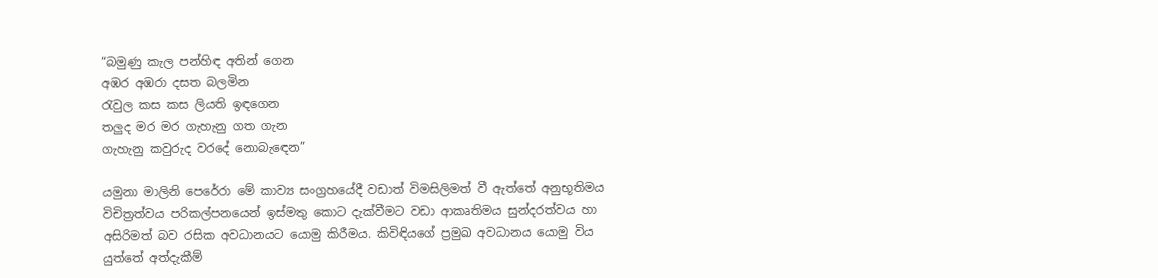“බමුණු කැල පන්හිඳ අතින් ගෙන
අඹර අඹරා දසත බලමින
රැවුල කස කස ලියති ඉඳගෙන
තලුද මර මර ගැහැනු ගත ගැන
ගැහැනු කවුරුද වරදේ නොබැඳෙන”

යමුනා මාලිනි පෙරේරා මේ කාව්‍ය සංග්‍රහයේදී වඩාත් විමසිලිමත් වී ඇත්තේ අනුභූතිමය විචිත්‍රත්වය පරිකල්පනයෙන් ඉස්මතු කොට දැක්වීමට වඩා ආකෘතිමය සුන්දරත්වය හා අසිරිමත් බව රසික අවධානයට යොමු කිරීමය. කිවිඳියගේ ප්‍රමුඛ අවධානය යොමු විය යුත්තේ අත්දැකීම්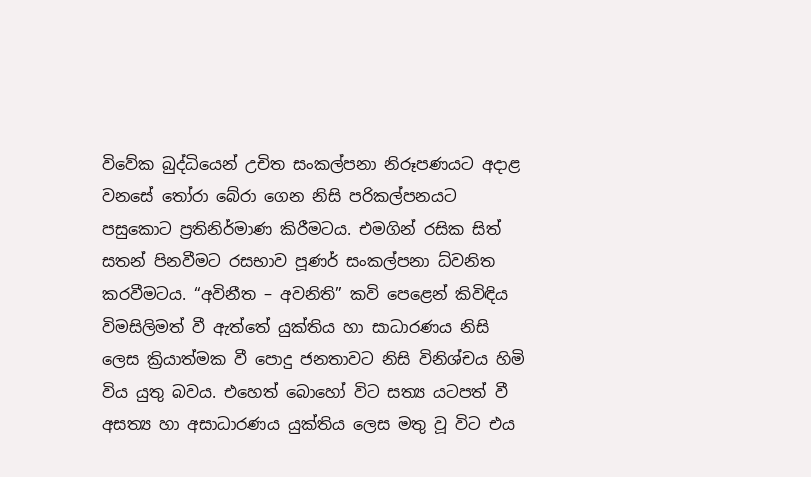විවේක බුද්ධියෙන් උචිත සංකල්පනා නිරූපණයට අදාළ වනසේ තෝරා බේරා ගෙන නිසි පරිකල්පනයට පසුකොට ප්‍රතිනිර්මාණ කිරීමටය. එමගින් රසික සිත් සතන් පිනවීමට රසභාව පූණර් සංකල්පනා ධ්වනිත කරවීමටය. “අවිනීත – අවනිති” කවි පෙළෙන් කිවිඳිය විමසිලිමත් වී ඇත්තේ යුක්තිය හා සාධාරණය නිසි ලෙස ක්‍රියාත්මක වී පොදු ජනතාවට නිසි විනිශ්චය හිමි විය යුතු බවය. එහෙත් බොහෝ විට සත්‍ය යටපත් වී අසත්‍ය හා අසාධාරණය යුක්තිය ලෙස මතු වූ විට එය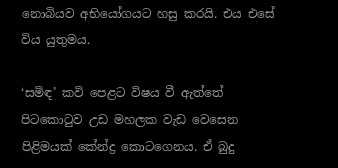නොබියව අභියෝගයට හසු කරයි. එය එසේ විය යුතුමය.

‘සමිඳ’ කවි පෙළට විෂය වී ඇත්තේ පිටකොටුව උඩ මහලක වැඩ වෙසෙන පිළිමයක් කේන්ද්‍ර කොටගෙනය. ඒ බුදු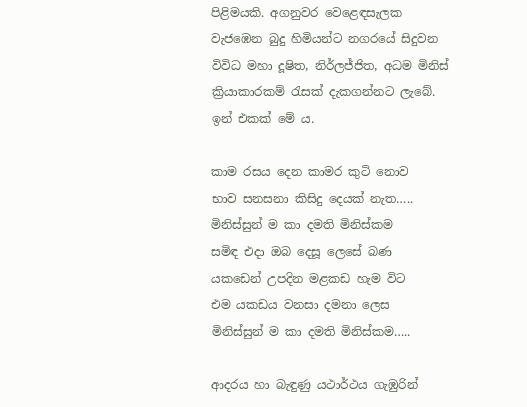පිළිමයකි. අගනුවර වෙළෙඳසැලක වැජඹෙන බුදු හිමියන්ට නගරයේ සිදුවන විවිධ මහා දූෂිත, නිර්ලජ්ජිත, අධම මිනිස් ක්‍රියාකාරකම් රැසක් දැකගන්නට ලැබේ. ඉන් එකක් මේ ය.

කාම රසය දෙන කාමර කුටි නොව
භාව සනසනා කිසිදු දෙයක් නැත…..
මිනිස්සුන් ම කා දමති මිනිස්කම
සමිඳ එදා ඔබ දෙසූ ලෙසේ බණ
යකඩෙන් උපදින මළකඩ හැම විට
එම යකඩය වනසා දමනා ලෙස
මිනිස්සුන් ම කා දමති මිනිස්කම…..

ආදරය හා බැඳුණු යථාර්ථය ගැඹුරින්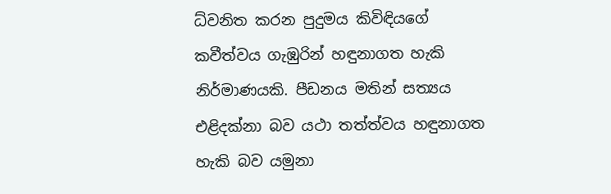ධ්වනිත කරන පුදුමය කිවිඳියගේ කවීත්වය ගැඹුරින් හඳුනාගත හැකි නිර්මාණයකි. පීඩනය මතින් සත්‍යය එළිදක්නා බව යථා තත්ත්වය හඳුනාගත හැකි බව යමුනා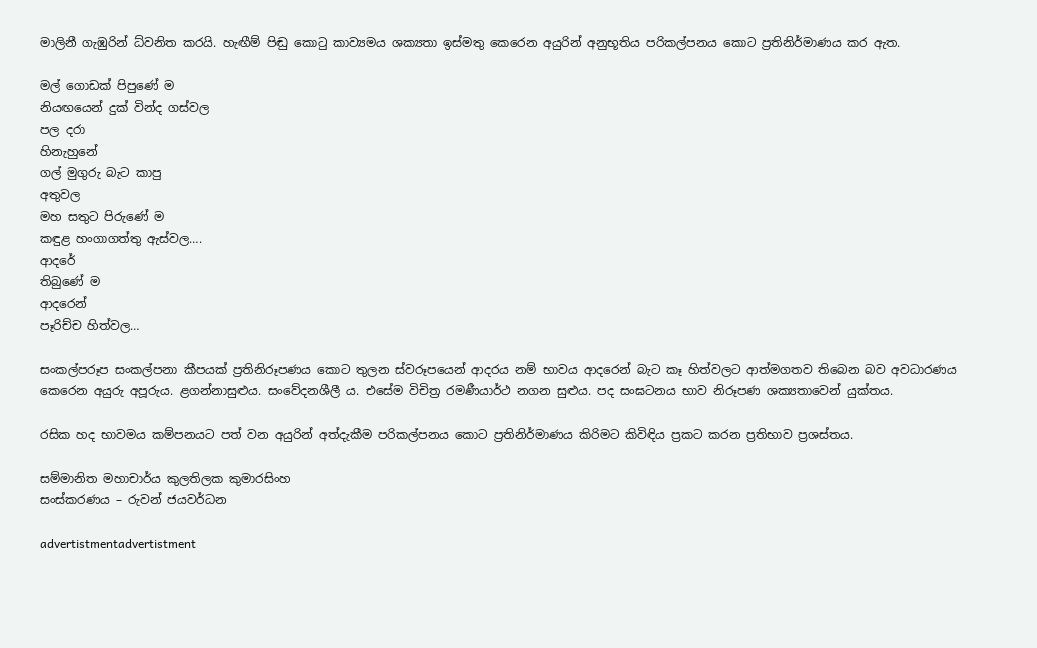මාලිනී ගැඹුරින් ධ්වනිත කරයි. හැඟීම් පිඬු කොටු කාව්‍යමය ශක්‍යතා ඉස්මතු කෙරෙන අයුරින් අනුභූතිය පරිකල්පනය කොට ප්‍රතිනිර්මාණය කර ඇත.

මල් ගොඩක් පිපුණේ ම
නියඟයෙන් දුක් වින්ද ගස්වල
පල දරා
හිනැහුනේ
ගල් මුගුරු බැට කාපු
අතුවල
මහ සතුට පිරුණේ ම
කඳුළ හංගාගත්තු ඇස්වල….
ආදරේ
තිබුණේ ම
ආදරෙන්
පෑරිච්ච හිත්වල…

සංකල්පරූප සංකල්පනා කීපයක් ප්‍රතිනිරූපණය කොට තුලන ස්වරූපයෙන් ආදරය නම් භාවය ආදරෙන් බැට කෑ හිත්වලට ආත්මගතව තිබෙන බව අවධාරණය කෙරෙන අයුරු අපූරුය. ළගන්නාසුළුය. සංවේදනශීලී ය. එසේම විචිත්‍ර රමණීයාර්ථ නගන සුළුය. පද සංඝටනය භාව නිරූපණ ශක්‍යතාවෙන් යුක්තය.

රසික හද භාවමය කම්පනයට පත් වන අයුරින් අත්දැකීම පරිකල්පනය කොට ප්‍රතිනිර්මාණය කිරිමට කිවිඳිය ප්‍රකට කරන ප්‍රතිභාව ප්‍රශස්තය.

සම්මානිත මහාචාර්ය කුලතිලක කුමාරසිංහ
සංස්කරණය – රුවන් ජයවර්ධන

advertistmentadvertistment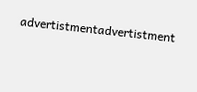advertistmentadvertistment